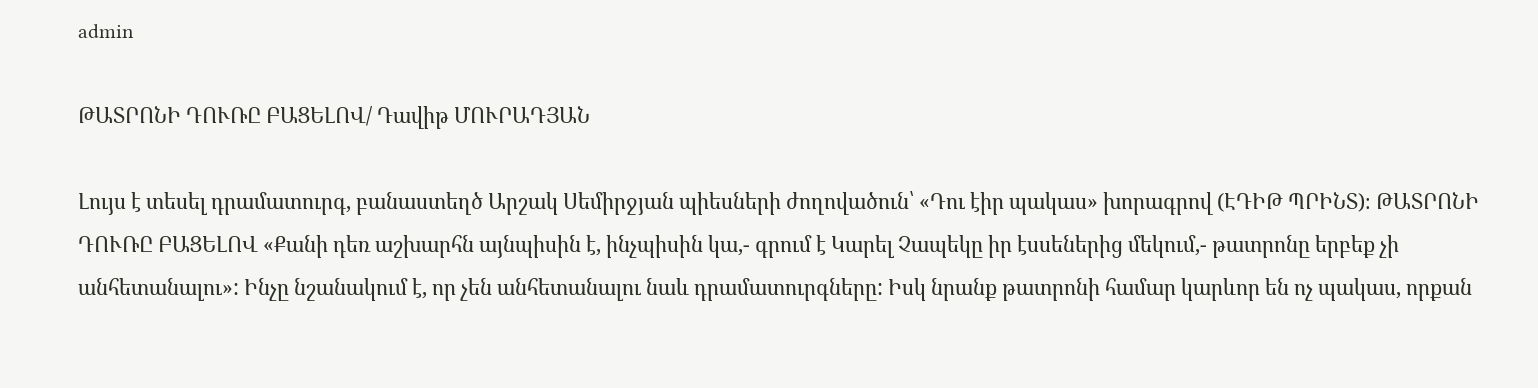admin

ԹԱՏՐՈՆԻ ԴՈՒՌԸ ԲԱՑԵԼՈՎ/ Դավիթ ՄՈՒՐԱԴՅԱՆ

Լույս է տեսել դրամատուրգ, բանաստեղծ Արշակ Սեմիրջյան պիեսների ժողովածուն՝ «Դու էիր պակաս» խորագրով (ԷԴԻԹ ՊՐԻՆՏ)։ ԹԱՏՐՈՆԻ ԴՈՒՌԸ ԲԱՑԵԼՈՎ «Քանի դեռ աշխարհն այնպիսին է, ինչպիսին կա,- գրում է Կարել Չապեկը իր էսսեներից մեկում,- թատրոնը երբեք չի անհետանալու»: Ինչը նշանակում է, որ չեն անհետանալու նաև դրամատուրգները: Իսկ նրանք թատրոնի համար կարևոր են ոչ պակաս, որքան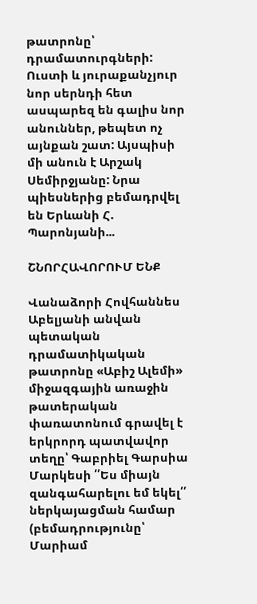թատրոնը՝ դրամատուրգների: Ուստի և յուրաքանչյուր նոր սերնդի հետ ասպարեզ են գալիս նոր անուններ, թեպետ ոչ այնքան շատ: Այսպիսի մի անուն է Արշակ Սեմիրջյանը: Նրա պիեսներից բեմադրվել են Երևանի Հ. Պարոնյանի...

ՇՆՈՐՀԱՎՈՐՈՒՄ ԵՆՔ

Վանաձորի Հովհաննես Աբելյանի անվան պետական դրամատիկական թատրոնը «Աբիշ Ալեմի» միջազգային առաջին թատերական փառատոնում գրավել է երկրորդ պատվավոր տեղը՝ Գաբրիել Գարսիա Մարկեսի ՛՛Ես միայն զանգահարելու եմ եկել՛՛ ներկայացման համար (բեմադրությունը՝ Մարիամ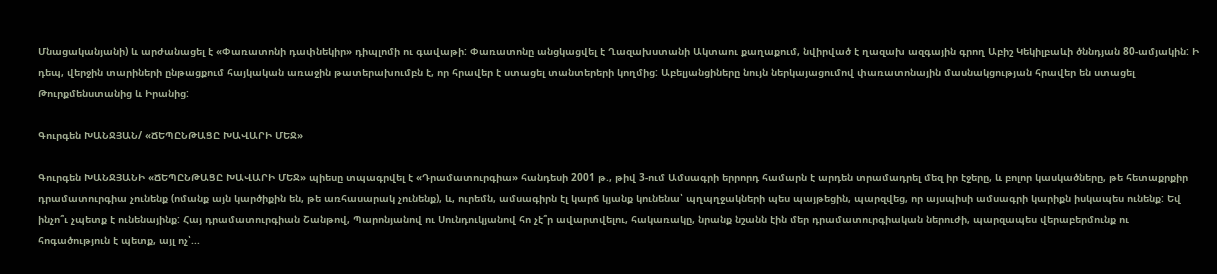Մնացականյանի) և արժանացել է «Փառատոնի դափնեկիր» դիպլոմի ու գավաթի: Փառատոնը անցկացվել է Ղազախստանի Ակտաու քաղաքում, նվիրված է ղազախ ազգային գրող Աբիշ Կեկիլբաևի ծննդյան 80-ամյակին: Ի դեպ, վերջին տարիների ընթացքում հայկական առաջին թատերախումբն է, որ հրավեր է ստացել տանտերերի կողմից: Աբելյանցիները նույն ներկայացումով փառատոնային մասնակցության հրավեր են ստացել Թուրքմենստանից և Իրանից:

Գուրգեն ԽԱՆՋՅԱՆ/ «ՃԵՊԸՆԹԱՑԸ ԽԱՎԱՐԻ ՄԵՋ»

Գուրգեն ԽԱՆՋՅԱՆԻ «ՃԵՊԸՆԹԱՑԸ ԽԱՎԱՐԻ ՄԵՋ» պիեսը տպագրվել է «Դրամատուրգիա» հանդեսի 2001 թ., թիվ 3-ում Ամսագրի երրորդ համարն է արդեն տրամադրել մեզ իր էջերը, և բոլոր կասկածները, թե հետաքրքիր դրամատուրգիա չունենք (ոմանք այն կարծիքին են, թե առհասարակ չունենք), և, ուրեմն, ամսագիրն էլ կարճ կյանք կունենա՝ պղպղջակների պես պայթեցին, պարզվեց, որ այսպիսի ամսագրի կարիքն իսկապես ունենք: Եվ ինչո՞ւ չպետք է ունենայինք: Հայ դրամատուրգիան Շանթով, Պարոնյանով ու Սունդուկյանով հո չէ՞ր ավարտվելու, հակառակը, նրանք նշանն էին մեր դրամատուրգիական ներուժի, պարզապես վերաբերմունք ու հոգածություն է պետք, այլ ոչ՝...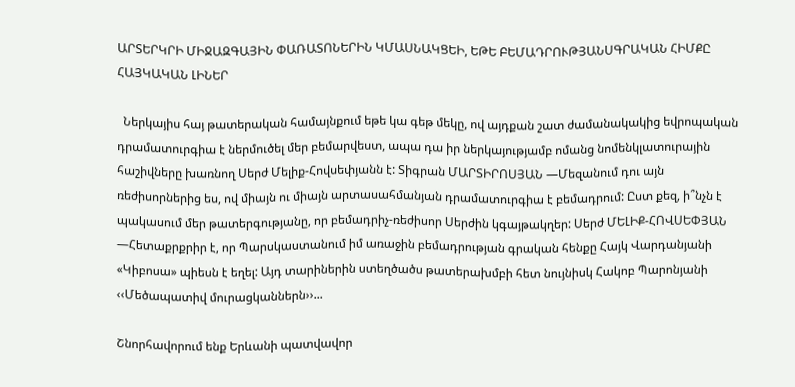ԱՐՏԵՐԿՐԻ ՄԻՋԱԶԳԱՅԻՆ ՓԱՌԱՏՈՆԵՐԻՆ ԿՄԱՍՆԱԿՑԵԻ, ԵԹԵ ԲԵՄԱԴՐՈՒԹՅԱՆՍԳՐԱԿԱՆ ՀԻՄՔԸ ՀԱՅԿԱԿԱՆ ԼԻՆԵՐ

  Ներկայիս հայ թատերական համայնքում եթե կա գեթ մեկը, ով այդքան շատ ժամանակակից եվրոպական դրամատուրգիա է ներմուծել մեր բեմարվեստ, ապա դա իր ներկայությամբ ոմանց նոմենկլատուրային հաշիվները խառնող Սերժ Մելիք-Հովսեփյանն է: Տիգրան ՄԱՐՏԻՐՈՍՅԱՆ —Մեզանում դու այն ռեժիսորներից ես, ով միայն ու միայն արտասահմանյան դրամատուրգիա է բեմադրում: Ըստ քեզ, ի՞նչն է պակասում մեր թատերգությանը, որ բեմադրիչ-ռեժիսոր Սերժին կգայթակղեր: Սերժ ՄԵԼԻՔ-ՀՈՎՍԵՓՅԱՆ —Հետաքրքրիր է, որ Պարսկաստանում իմ առաջին բեմադրության գրական հենքը Հայկ Վարդանյանի «Կիբոսա» պիեսն է եղել: Այդ տարիներին ստեղծածս թատերախմբի հետ նույնիսկ Հակոբ Պարոնյանի ‹‹Մեծապատիվ մուրացկաններն››...

Շնորհավորում ենք Երևանի պատվավոր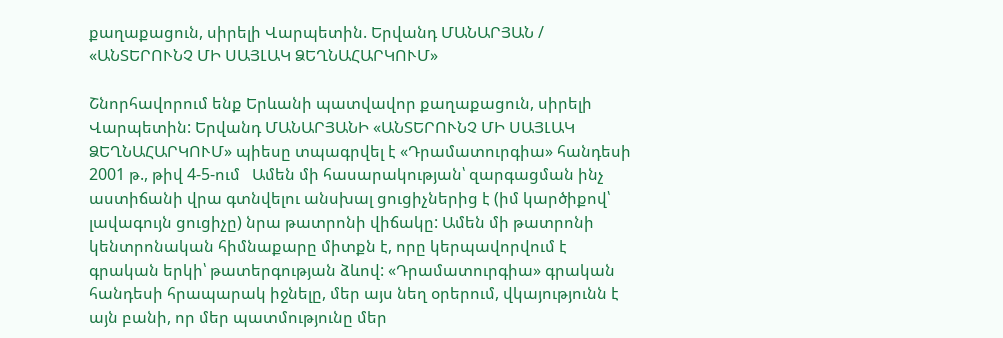քաղաքացուն, սիրելի Վարպետին. Երվանդ ՄԱՆԱՐՅԱՆ / «ԱՆՏԵՐՈՒՆՉ ՄԻ ՍԱՅԼԱԿ ՁԵՂՆԱՀԱՐԿՈՒՄ»

Շնորհավորում ենք Երևանի պատվավոր քաղաքացուն, սիրելի Վարպետին: Երվանդ ՄԱՆԱՐՅԱՆԻ «ԱՆՏԵՐՈՒՆՉ ՄԻ ՍԱՅԼԱԿ ՁԵՂՆԱՀԱՐԿՈՒՄ» պիեսը տպագրվել է «Դրամատուրգիա» հանդեսի 2001 թ., թիվ 4-5-ում   Ամեն մի հասարակության՝ զարգացման ինչ աստիճանի վրա գտնվելու անսխալ ցուցիչներից է (իմ կարծիքով՝ լավագույն ցուցիչը) նրա թատրոնի վիճակը: Ամեն մի թատրոնի կենտրոնական հիմնաքարը միտքն է, որը կերպավորվում է գրական երկի՝ թատերգության ձևով: «Դրամատուրգիա» գրական հանդեսի հրապարակ իջնելը, մեր այս նեղ օրերում, վկայությունն է այն բանի, որ մեր պատմությունը մեր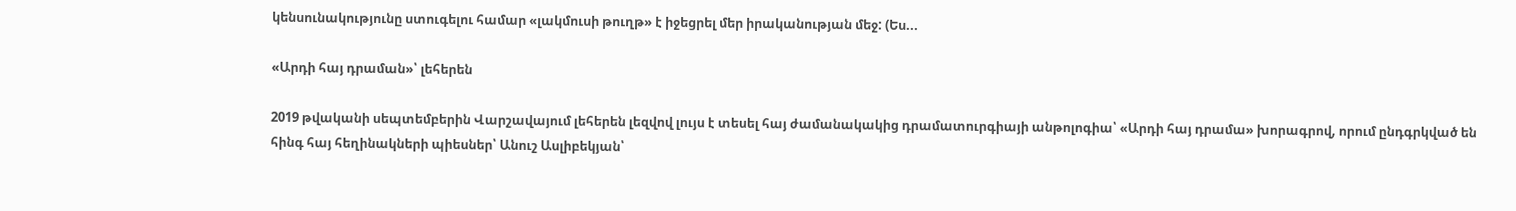կենսունակությունը ստուգելու համար «լակմուսի թուղթ» է իջեցրել մեր իրականության մեջ: (Ես...

«Արդի հայ դրաման»՝ լեհերեն

2019 թվականի սեպտեմբերին Վարշավայում լեհերեն լեզվով լույս է տեսել հայ ժամանակակից դրամատուրգիայի անթոլոգիա՝ «Արդի հայ դրամա» խորագրով, որում ընդգրկված են հինգ հայ հեղինակների պիեսներ՝ Անուշ Ասլիբեկյան՝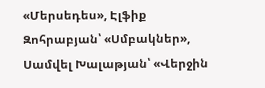«Մերսեդես», Էլֆիք Զոհրաբյան՝ «Սմբակներ», Սամվել Խալաթյան՝ «Վերջին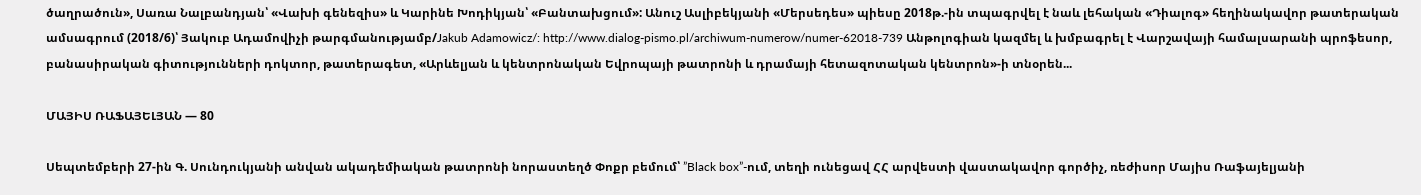ծաղրածուն», Սառա Նալբանդյան՝ «Վախի գենեզիս» և Կարինե Խոդիկյան՝ «Բանտախցում»: Անուշ Ասլիբեկյանի «Մերսեդես» պիեսը 2018թ.-ին տպագրվել է նաև լեհական «Դիալոգ» հեղինակավոր թատերական ամսագրում (2018/6)՝ Յակուբ Ադամովիչի թարգմանությամբ/Jakub Adamowicz/: http://www.dialog-pismo.pl/archiwum-numerow/numer-62018-739 Անթոլոգիան կազմել և խմբագրել է Վարշավայի համալսարանի պրոֆեսոր, բանասիրական գիտությունների դոկտոր, թատերագետ, «Արևելյան և կենտրոնական Եվրոպայի թատրոնի և դրամայի հետազոտական կենտրոն»-ի տնօրեն...

ՄԱՅԻՍ ՌԱՖԱՅԵԼՅԱՆ — 80

Սեպտեմբերի 27-ին Գ. Սունդուկյանի անվան ակադեմիական թատրոնի նորաստեղծ Փոքր բեմում՝ ”Black box”-ում, տեղի ունեցավ ՀՀ արվեստի վաստակավոր գործիչ, ռեժիսոր Մայիս Ռաֆայելյանի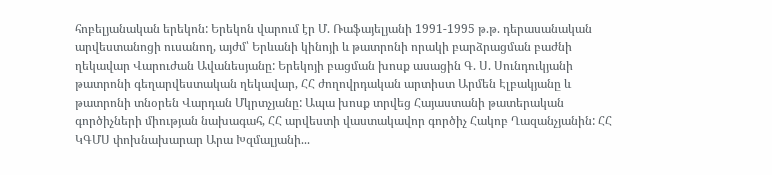հոբելյանական երեկոն: Երեկոն վարում էր Մ. Ռաֆայելյանի 1991-1995 թ.թ. դերասանական արվեստանոցի ուսանող, այժմ՝ Երևանի կինոյի և թատրոնի որակի բարձրացման բաժնի ղեկավար Վարուժան Ավանեսյանը: Երեկոյի բացման խոսք ասացին Գ. Ս. Սունդուկյանի թատրոնի գեղարվեստական ղեկավար, ՀՀ ժողովրդական արտիստ Արմեն Էլբակյանը և թատրոնի տնօրեն Վարդան Մկրտչյանը: Ապա խոսք տրվեց Հայաստանի թատերական գործիչների միության նախագահ, ՀՀ արվեստի վաստակավոր գործիչ Հակոբ Ղազանչյանին: ՀՀ ԿԳՄՍ փոխնախարար Արա Խզմալյանի...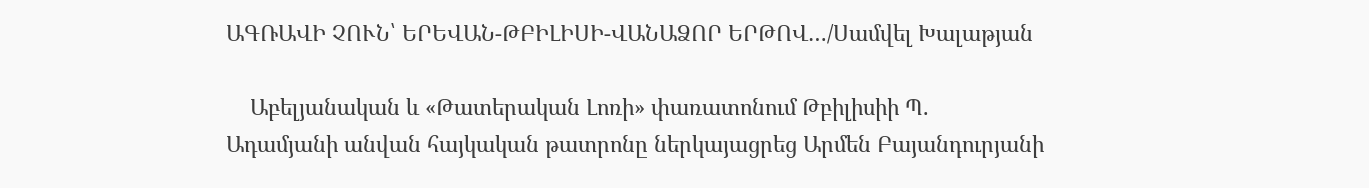ԱԳՌԱՎԻ ՉՈՒՆ՝ ԵՐԵՎԱՆ-ԹԲԻԼԻՍԻ-ՎԱՆԱՁՈՐ ԵՐԹՈՎ…/Սամվել Խալաթյան

    Աբելյանական և «Թատերական Լոռի» փառատոնում Թբիլիսիի Պ. Ադամյանի անվան հայկական թատրոնը ներկայացրեց Արմեն Բայանդուրյանի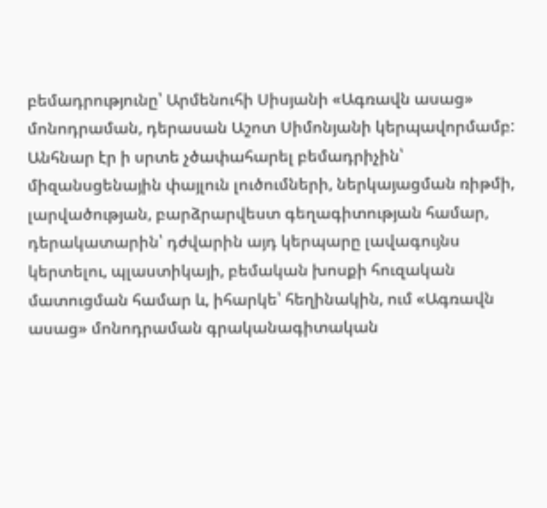բեմադրությունը՝ Արմենուհի Սիսյանի «Ագռավն ասաց» մոնոդրաման, դերասան Աշոտ Սիմոնյանի կերպավորմամբ: Անհնար էր ի սրտե չծափահարել բեմադրիչին՝ միզանսցենային փայլուն լուծումների, ներկայացման ռիթմի, լարվածության, բարձրարվեստ գեղագիտության համար, դերակատարին՝ դժվարին այդ կերպարը լավագույնս կերտելու, պլաստիկայի, բեմական խոսքի հուզական մատուցման համար և, իհարկե՝ հեղինակին, ում «Ագռավն ասաց» մոնոդրաման գրականագիտական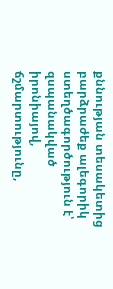քննության տեսակետից բարձրաժեք ալեգորիկ ստեղծագործություն է՝ զսպանակված իրոնիայով, ճշմարտությունը,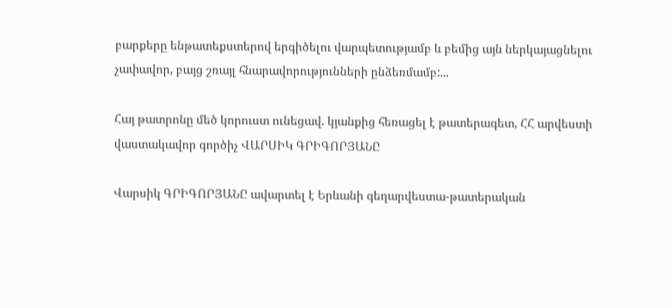բարքերը ենթատեքստերով երգիծելու վարպետությամբ և բեմից այն ներկայացնելու չափավոր, բայց շռայլ հնարավորությունների ընձեռմամբ:...

Հայ թատրոնը մեծ կորուստ ունեցավ. կյանքից հեռացել է թատերագետ, ՀՀ արվեստի վաստակավոր գործիչ ՎԱՐՍԻԿ ԳՐԻԳՈՐՅԱՆԸ

Վարսիկ ԳՐԻԳՈՐՅԱՆԸ ավարտել է Երևանի գեղարվեստա-թատերական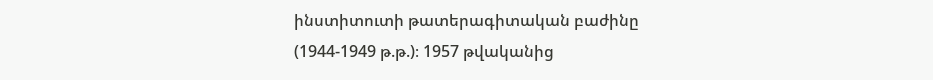ինստիտուտի թատերագիտական բաժինը (1944-1949 թ.թ.)։ 1957 թվականից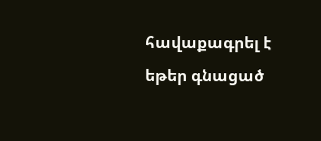հավաքագրել է եթեր գնացած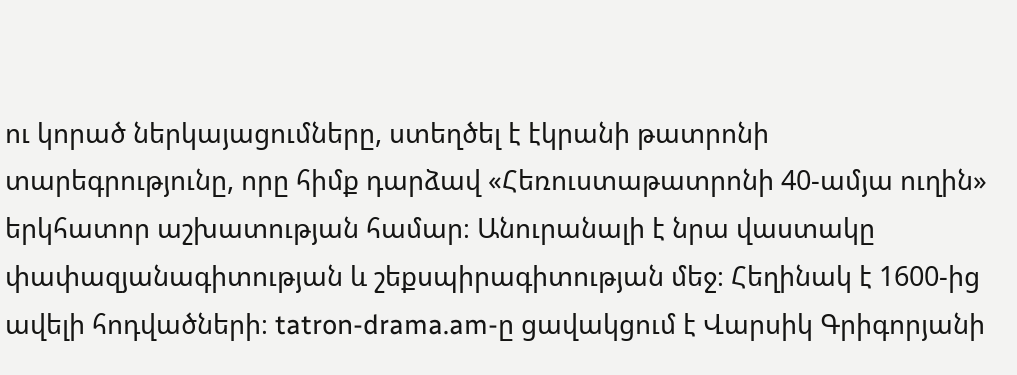ու կորած ներկայացումները, ստեղծել է էկրանի թատրոնի տարեգրությունը, որը հիմք դարձավ «Հեռուստաթատրոնի 40-ամյա ուղին» երկհատոր աշխատության համար։ Անուրանալի է նրա վաստակը փափազյանագիտության և շեքսպիրագիտության մեջ։ Հեղինակ է 1600-ից ավելի հոդվածների։ tatron-drama.am-ը ցավակցում է Վարսիկ Գրիգորյանի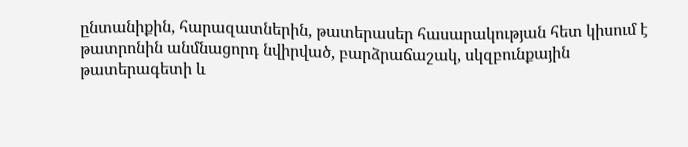ընտանիքին, հարազատներին, թատերասեր հասարակության հետ կիսում է թատրոնին անմնացորդ նվիրված, բարձրաճաշակ, սկզբունքային թատերագետի և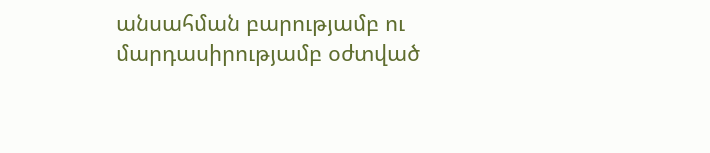անսահման բարությամբ ու մարդասիրությամբ օժտված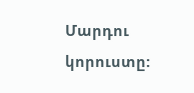Մարդու կորուստը: